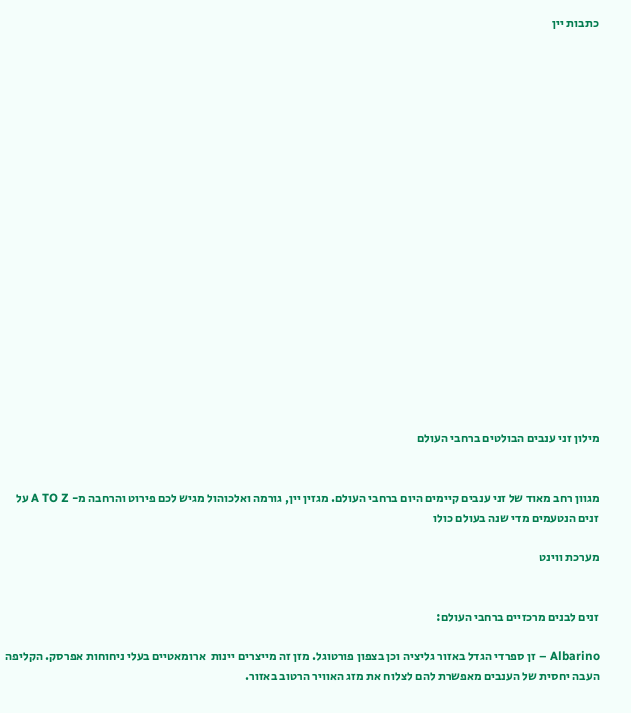כתבות יין




















מילון זני ענבים הבולטים ברחבי העולם


מגוון רחב מאוד של זני ענבים קיימים היום ברחבי העולם. מגזין יין, גורמה ואלכוהול מגיש לכם פירוט והרחבה מ- A TO Z על זנים הנטעמים מדי שנה בעולם כולו

מערכת ווינט


זנים לבנים מרכזיים ברחבי העולם:

Albarino – זן ספרדי הגדל באזור גליציה וכן בצפון פורטוגל. מזן זה מייצרים יינות  ארומאטיים בעלי ניחוחות אפרסק. הקליפה העבה יחסית של הענבים מאפשרת להם לצלוח את מזג האוויר הרטוב באזור.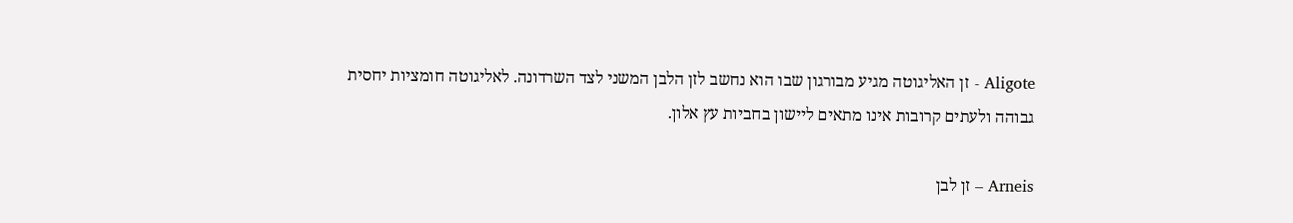Aligote - זן האליגוטה מגיע מבורגון שבו הוא נחשב לזן הלבן המשני לצד השרדונה. לאליגוטה חומציות יחסית גבוהה ולעתים קרובות אינו מתאים ליישון בחביות עץ אלון.

Arneis – זן לבן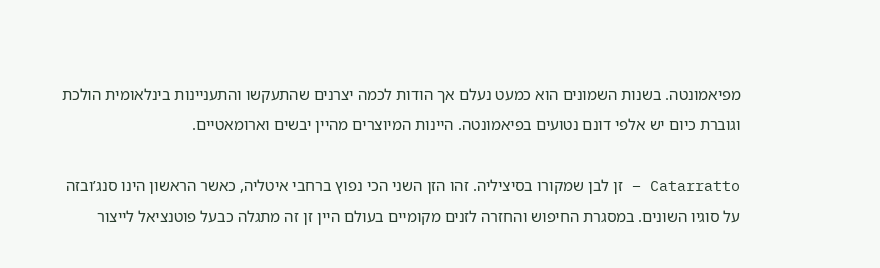מפיאמונטה. בשנות השמונים הוא כמעט נעלם אך הודות לכמה יצרנים שהתעקשו והתעניינות בינלאומית הולכת וגוברת כיום יש אלפי דונם נטועים בפיאמונטה. היינות המיוצרים מהיין יבשים וארומאטיים.

Catarratto – זן לבן שמקורו בסיציליה. זהו הזן השני הכי נפוץ ברחבי איטליה, כאשר הראשון הינו סנג’ובזה על סוגיו השונים. במסגרת החיפוש והחזרה לזנים מקומיים בעולם היין זן זה מתגלה כבעל פוטנציאל לייצור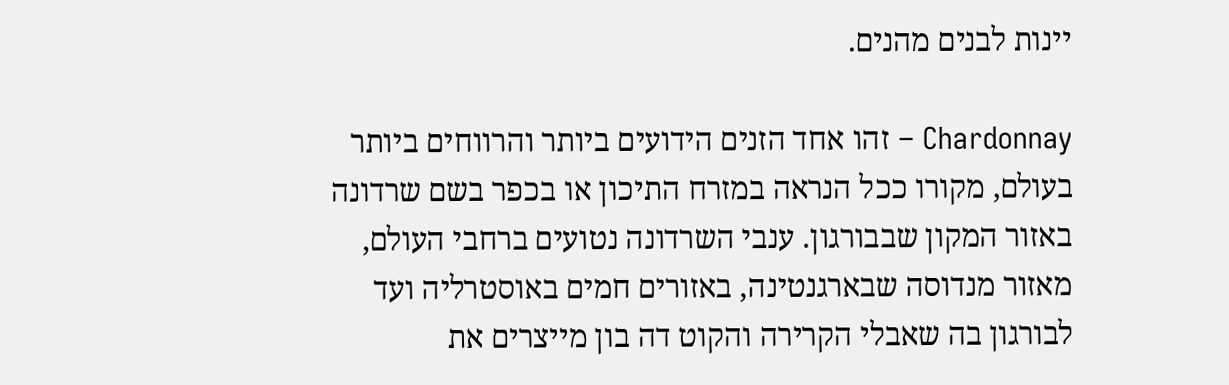יינות לבנים מהנים.

Chardonnay – זהו אחד הזנים הידועים ביותר והרווחים ביותר בעולם, מקורו ככל הנראה במזרח התיכון או בכפר בשם שרדונה באזור המקון שבבורגון. ענבי השרדונה נטועים ברחבי העולם, מאזור מנדוסה שבארגנטינה, באזורים חמים באוסטרליה ועד לבורגון בה שאבלי הקרירה והקוט דה בון מייצרים את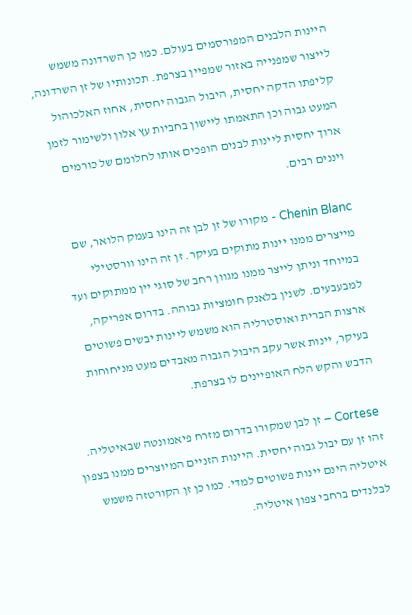היינות הלבנים המפורסמים בעולם. כמו כן השרדונה משמש לייצור שמפנייה באזור שמפיין בצרפת. תכונותיו של זן השרדונה, קליפתו הדקה יחסית, היבול הגבוה יחסית, אחוז האלכוהול המעט גבוה וכן התאמתו ליישון בחביות עץ אלון ולשימור לזמן ארוך יחסית ליינות לבנים הופכים אותו לחלומם של כורמים ויננים רבים.

Chenin Blanc - מקורו של זן לבן זה הינו בעמק הלואר, שם מייצרים ממנו יינות מתוקים בעיקר. זן זה הינו וורסטילי במיוחד וניתן לייצר ממנו מגוון רחב של סוגי יין ממתוקים ועד למבעבעים. לשנין בלאנק חומציות גבוהה. בדרום אפריקה, ארצות הברית ואוסטרליה הוא משמש ליינות יבשים פשוטים בעיקר, יינות אשר עקב היבול הגבוה מאבדים מעט מניחוחות הדבש והקש הלח האופיינים לו בצרפת.

Cortese – זן לבן שמקורו בדרום מזרח פיאמונטה שבאיטליה. זהו זן עם יבול גבוה יחסית. היינות הזניים המיוצרים ממנו בצפון איטליה הינם יינות פשוטים למדי. כמו כן זן הקורטזה משמש לבלנדים ברחבי צפון איטליה.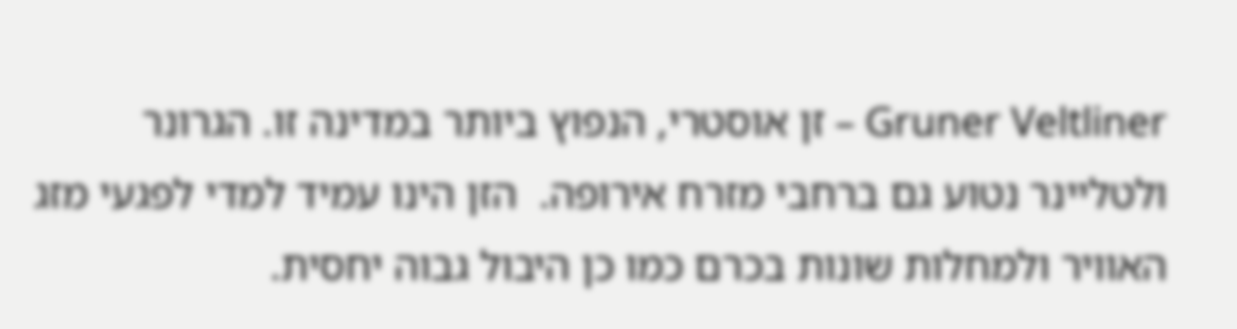Gruner Veltliner – זן אוסטרי, הנפוץ ביותר במדינה זו. הגרונר ולטליינר נטוע גם ברחבי מזרח אירופה.  הזן הינו עמיד למדי לפגעי מזג האוויר ולמחלות שונות בכרם כמו כן היבול גבוה יחסית.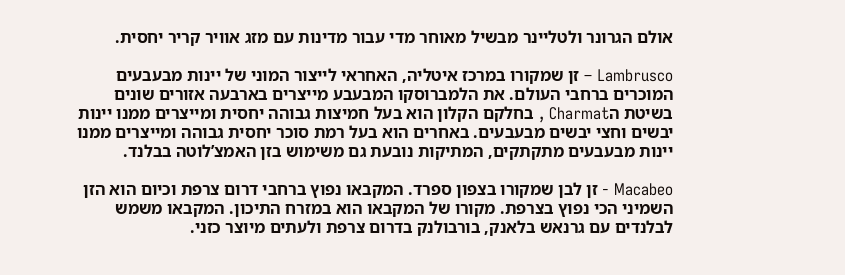אולם הגרונר ולטליינר מבשיל מאוחר מדי עבור מדינות עם מזג אוויר קריר יחסית.

Lambrusco – זן שמקורו במרכז איטליה, האחראי לייצור המוני של יינות מבעבעים המוכרים ברחבי העולם. את הלמברוסקו המבעבע מייצרים בארבעה אזורים שונים בשיטת הCharmat , בחלקם הקלון הוא בעל חמיצות גבוהה יחסית ומייצרים ממנו יינות יבשים וחצי יבשים מבעבעים. באחרים הוא בעל רמת סוכר יחסית גבוהה ומייצרים ממנו יינות מבעבעים מתקתקים, המתיקות נובעת גם משימוש בזן האמצ’לוטה בבלנד.

Macabeo - זן לבן שמקורו בצפון ספרד. המקבאו נפוץ ברחבי דרום צרפת וכיום הוא הזן השמיני הכי נפוץ בצרפת. מקורו של המקבאו הוא במזרח התיכון. המקבאו משמש לבלנדים עם גרנאש בלאנק, בורבולנק בדרום צרפת ולעתים מיוצר כזני.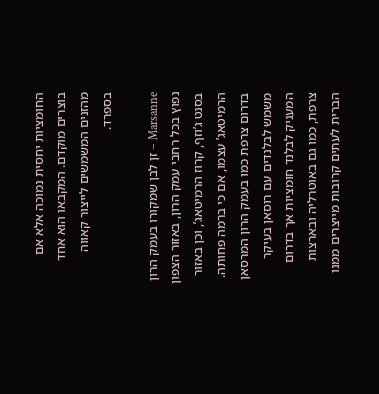החומציות יחסית נמוכה אלא אם בוצרים מוקדם. המקבאו הוא אחד מהזנים המשמשים לייצור קאווה בספרד.

Marsanne – זן לבן שמקורו בעמק הרון נפוץ בכל רחבי עמק הרון, באזור הצפון בסנט ג’וזף, קרוז הרמיטאג’, וכן באזור הרמיטאג’ עצמו, אם כי ברמה פחותה. בדרום צרפת כמו בעמק הרון המרסאן משמש לבלנדים עם רוסאן בעיקר המעניק לבלנד חומציות אך בדרום צרפת, כמו גם באוטרליה ובארצות הברית לעתים קרובות מייצרים ממנו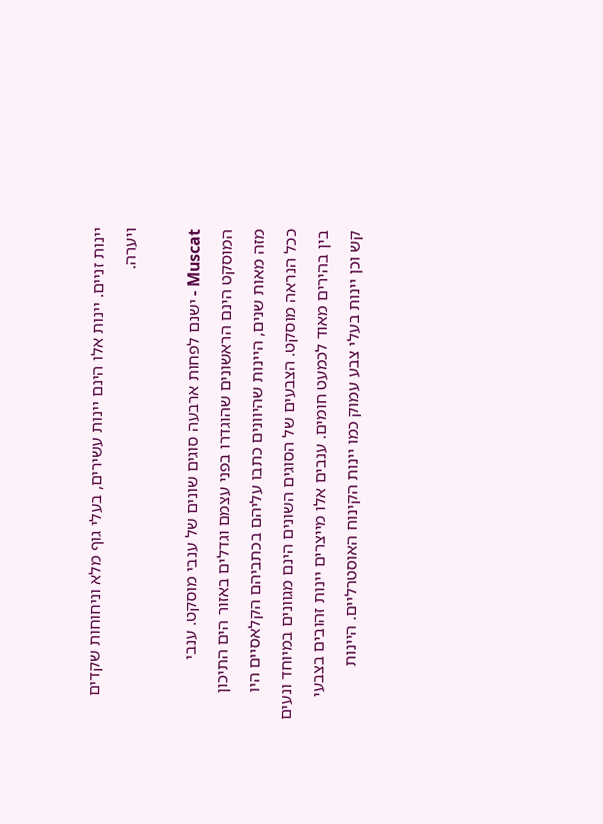יינות זניים. יינות אלו הינם יינות עשירים, בעלי גוף מלא וניחוחות שקדים ויערה.

Muscat - ישנם לפחות ארבעה סוגים שונים של ענבי מוסקט. ענבי המוסקט הינם הראשונים שהוגדרו בפני עצמם וגדלים באזור הים התיכון מזה מאות שנים, היינות שהיוונים כתבו עליהם בכתביהם הקלאסיים היו ככל הנראה מוסקט. הצבעים של הסוגים השונים הינם מגוונים במיוחד ונעים בין בהירים מאוד לכמעט חומים. ענבים אלו מייצרים יינות זהובים בצבעי קש וכן יינות בעלי צבע עמוק כמו יינות הקינוח האוסטרליים. היינות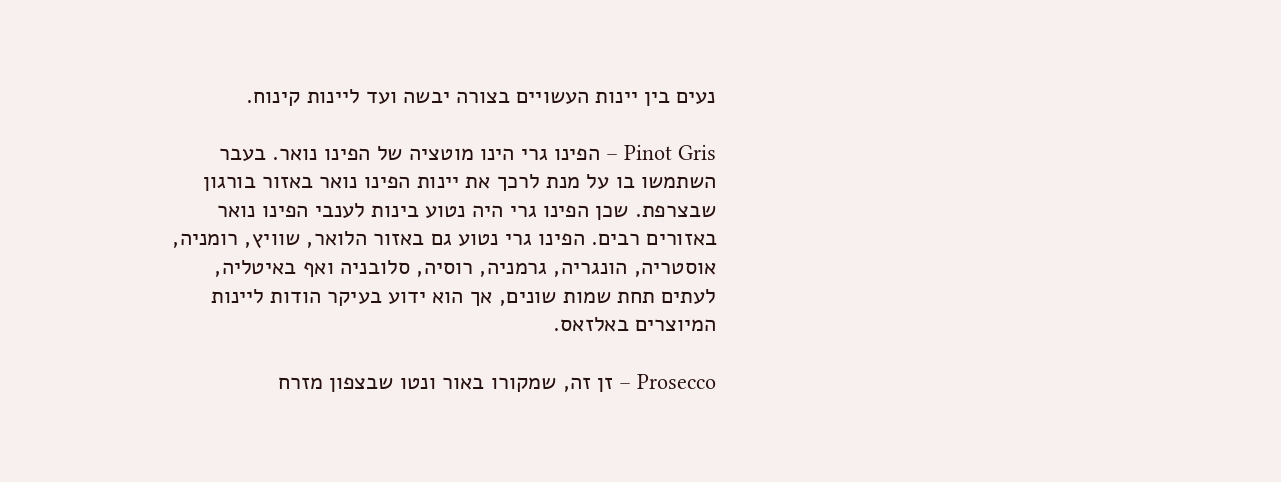נעים בין יינות העשויים בצורה יבשה ועד ליינות קינוח.

Pinot Gris – הפינו גרי הינו מוטציה של הפינו נואר. בעבר השתמשו בו על מנת לרכך את יינות הפינו נואר באזור בורגון שבצרפת. שכן הפינו גרי היה נטוע בינות לענבי הפינו נואר באזורים רבים. הפינו גרי נטוע גם באזור הלואר, שוויץ, רומניה, אוסטריה, הונגריה, גרמניה, רוסיה, סלובניה ואף באיטליה, לעתים תחת שמות שונים, אך הוא ידוע בעיקר הודות ליינות המיוצרים באלזאס.

Prosecco – זן זה, שמקורו באור ונטו שבצפון מזרח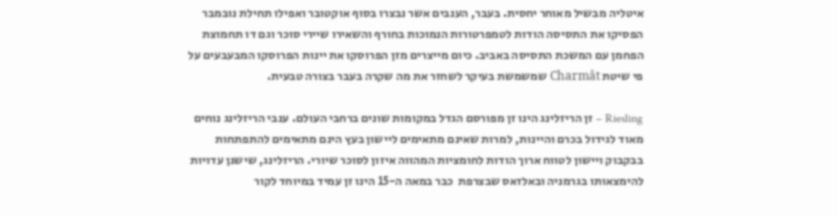איטליה מבשיל מאוחר יחסית. בעבר, הענבים אשר נבצרו בסוף אוקטובר ואפילו תחילת נובמבר הפסיקו את התסיסה הודות לטמפרטורות הנמוכות בחורף והשאירו שיירי סוכר וגם דו תחמוצת הפחמן עם המשכת התסיסה באביב. כיום מייצרים מזן הפרוסקו את יינות הפרוסקו המבעבעים על פי שיטת Charmât שמשמשת בעיקר לשחזר את מה שקרה בעבר בצורה טבעית.

Riesling – זן הריזלינג הינו זן מפורסם הגדל במקומות שונים ברחבי העולם. ענבי הריזלינג נוחים מאוד לגידול בכרם והיינות, למרות שאינם מתאימים ליישון בעץ הינם מתאימים להתפתחות בבקבוק ויישון לטווח ארוך הודות לחומציות המהווה איזון לסוכר שיורי. הריזלינג, שישנן עדויות להימצאותו בגרמניה ובאלזאס שבצרפת  כבר במאה ה-15 הינו זן עמיד במיוחד לקור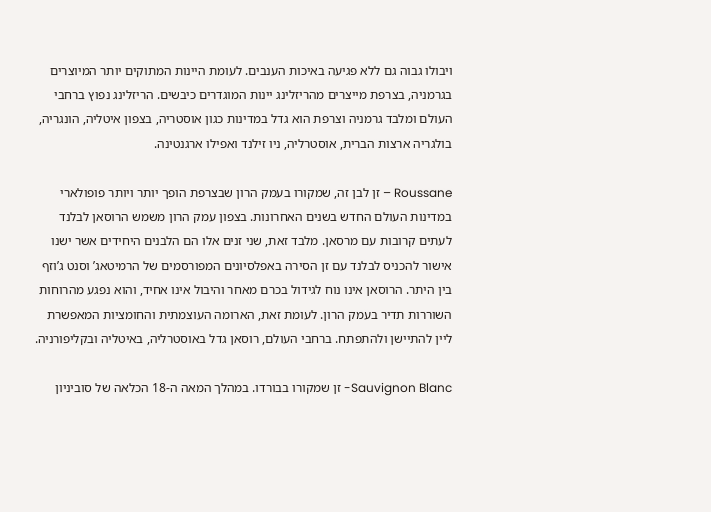ויבולו גבוה גם ללא פגיעה באיכות הענבים. לעומת היינות המתוקים יותר המיוצרים בגרמניה, בצרפת מייצרים מהריזלינג יינות המוגדרים כיבשים. הריזלינג נפוץ ברחבי העולם ומלבד גרמניה וצרפת הוא גדל במדינות כגון אוסטריה, בצפון איטליה, הונגריה, בולגריה ארצות הברית, אוסטרליה, ניו זילנד ואפילו ארגנטינה.

Roussane – זן לבן זה, שמקורו בעמק הרון שבצרפת הופך יותר ויותר פופולארי במדינות העולם החדש בשנים האחרונות. בצפון עמק הרון משמש הרוסאן לבלנד לעתים קרובות עם מרסאן. מלבד זאת, שני זנים אלו הם הלבנים היחידים אשר ישנו אישור להכניס לבלנד עם זן הסירה באפלסיונים המפורסמים של הרמיטאג’ וסנט ג’וזף בין היתר. הרוסאן אינו נוח לגידול בכרם מאחר והיבול אינו אחיד, והוא נפגע מהרוחות השוררות תדיר בעמק הרון. לעומת זאת, הארומה העוצמתית והחומציות המאפשרת ליין להתיישן ולהתפתח. ברחבי העולם, רוסאן גדל באוסטרליה, באיטליה ובקליפורניה.

Sauvignon Blanc- זן שמקורו בבורדו. במהלך המאה ה-18 הכלאה של סוביניון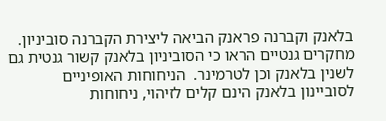בלאנק וקברנה פראנק הביאה ליצירת הקברנה סוביניון.  מחקרים גנטיים הראו כי הסוביניון בלאנק קשור גנטית גם לשנין בלאנק וכן לטרמינר.  הניחוחות האופיניים לסוביינון בלאנק הינם קלים לזיהוי, ניחוחות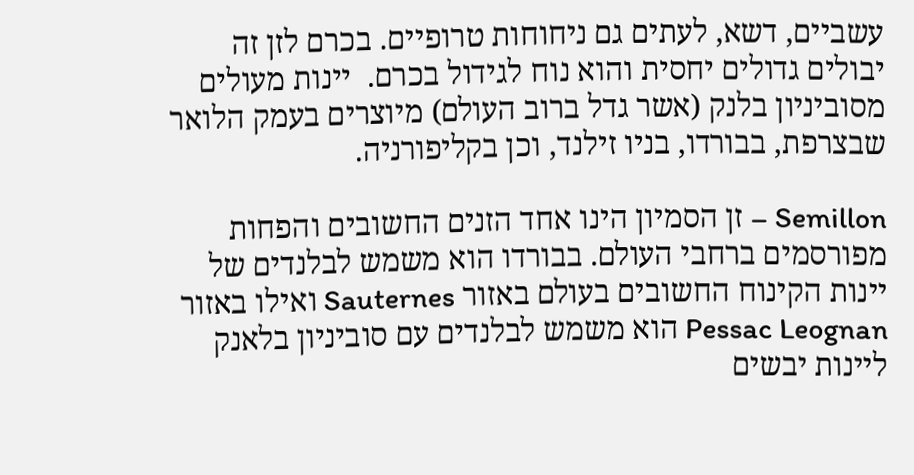עשביים, דשא, לעתים גם ניחוחות טרופיים. בכרם לזן זה יבולים גדולים יחסית והוא נוח לגידול בכרם.  יינות מעולים מסוביניון בלנק (אשר גדל ברוב העולם) מיוצרים בעמק הלואר שבצרפת, בבורדו, בניו זילנד, וכן בקליפורניה.

Semillon – זן הסמיון הינו אחד הזנים החשובים והפחות מפורסמים ברחבי העולם. בבורדו הוא משמש לבלנדים של יינות הקינוח החשובים בעולם באזור Sauternes ואילו באזור Pessac Leognan הוא משמש לבלנדים עם סוביניון בלאנק ליינות יבשים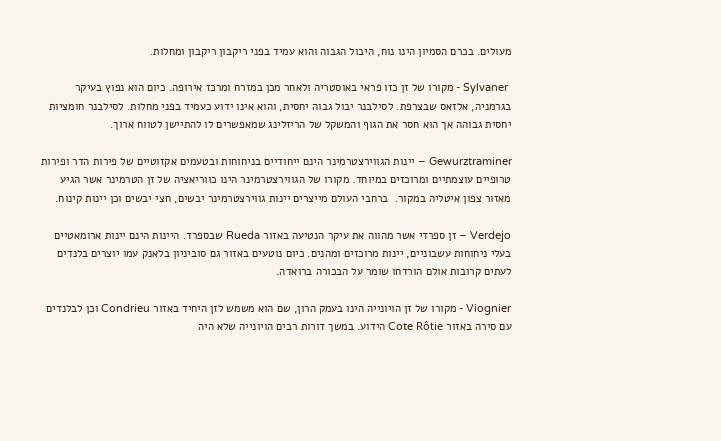מעולים. בכרם הסמיון הינו נוח, היבול הגבוה והוא עמיד בפני ריקבון ריקבון ומחלות.

 Sylvaner - מקורו של זן כזו פראי באוסטריה ולאחר מכן במזרח ומרכז אירופה. כיום הוא נפוץ בעיקר בגרמניה, אלזאס שבצרפת. לסילבנר יבול גבוה יחסית, והוא אינו ידוע כעמיד בפני מחלות. לסילבנר חומציות יחסית גבוהה אך הוא חסר את הגוף והמשקל של הריזלינג שמאפשרים לו להתיישן לטווח ארוך.

Gewurztraminer – יינות הגווירצטרמינר הינם ייחודיים בניחוחות ובטעמים אקזוטיים של פירות הדר ופירות טרופיים עוצמתיים ומרוכזים במיוחד. מקורו של הגווירצטרמינר הינו כווריאציה של זן הטרמינר אשר הגיע מאזור צפון איטליה במקור.  ברחבי העולם מייצרים יינות גווירצטרמינר יבשים, חצי יבשים וכן יינות קינוח.

Verdejo – זן ספרדי אשר מהווה את עיקר הנטיעה באזור Rueda שבספרד. היינות הינם יינות ארומאטיים בעלי ניחוחות עשבוניים, יינות מרוכזים ומהנים. כיום נוטעים באזור גם סוביניון בלאנק עמו יוצרים בלנדים לעתים קרובות אולם הורדחו שומר על הבכורה ברואדה.

Viognier - מקורו של זן הויונייה הינו בעמק הרון, שם הוא משמש לזן היחיד באזור Condrieu וכן לבלנדים עם סירה באזור Cote Rôtie הידוע. במשך דורות רבים הויונייה שלא היה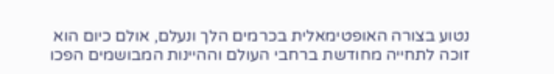נטוע בצורה האופטימאלית בכרמים הלך ונעלם, אולם כיום הוא זוכה לתחייה מחודשת ברחבי העולם וההיינות המבושמים הפכו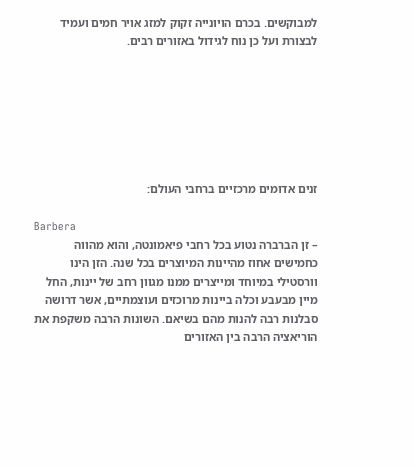למבוקשים. בכרם הויונייה זקוק למזג אויר חמים ועמיד לבצורת ועל כן נוח לגידול באזורים רבים.







זנים אדומים מרכזיים ברחבי העולם:

Barbera
– זן הברברה נטוע בכל רחבי פיאמונטה, והוא מהווה כחמישים אחוז מהיינות המיוצרים בכל שנה. הזן הינו וורסטילי במיוחד ומייצרים ממנו מגוון רחב של יינות, החל מיין מבעבע וכלה ביינות מרוכזים ועוצמתיים, אשר דרושה סבלנות רבה להנות מהם בשיאם. השונות הרבה משקפת את הוריאציה הרבה בין האזורים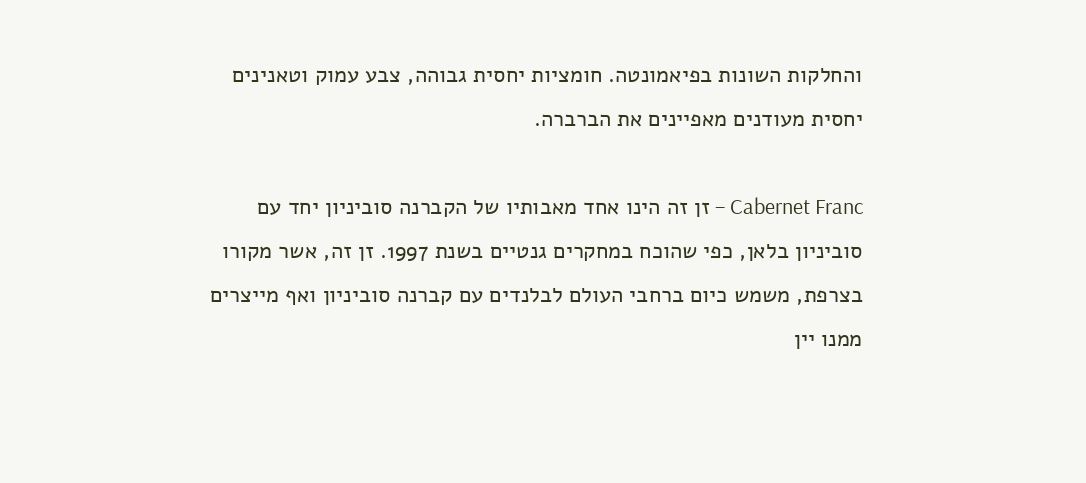והחלקות השונות בפיאמונטה. חומציות יחסית גבוהה, צבע עמוק וטאנינים יחסית מעודנים מאפיינים את הברברה.

Cabernet Franc – זן זה הינו אחד מאבותיו של הקברנה סוביניון יחד עם סוביניון בלאן, כפי שהוכח במחקרים גנטיים בשנת 1997. זן זה, אשר מקורו בצרפת, משמש כיום ברחבי העולם לבלנדים עם קברנה סוביניון ואף מייצרים ממנו יין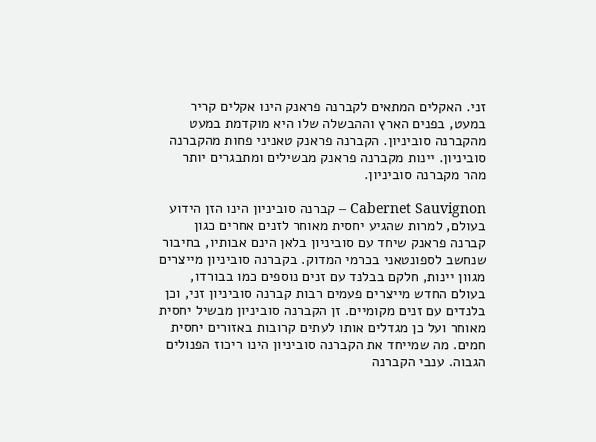זני. האקלים המתאים לקברנה פראנק הינו אקלים קריר במעט, בפנים הארץ וההבשלה שלו היא מוקדמת במעט מהקברנה סוביניון. הקברנה פראנק טאניני פחות מהקברנה סוביניון. יינות מקברנה פראנק מבשילים ומתבגרים יותר מהר מקברנה סוביניון.

Cabernet Sauvignon – קברנה סוביניון הינו הזן הידוע בעולם, למרות שהגיע יחסית מאוחר לזנים אחרים כגון קברנה פראנק שיחד עם סוביניון בלאן הינם אבותיו, בחיבור שנחשב לספונטאני בכרמי המדוק. בקברנה סוביניון מייצרים מגוון יינות, חלקם בבלנד עם זנים נוספים כמו בבורדו, בעולם החדש מייצרים פעמים רבות קברנה סוביניון זני, וכן בלנדים עם זנים מקומיים. זן הקברנה סוביניון מבשיל יחסית מאוחר ועל כן מגדלים אותו לעתים קרובות באזורים יחסית חמים. מה שמייחד את הקברנה סוביניון הינו ריכוז הפנולים הגבוה. ענבי הקברנה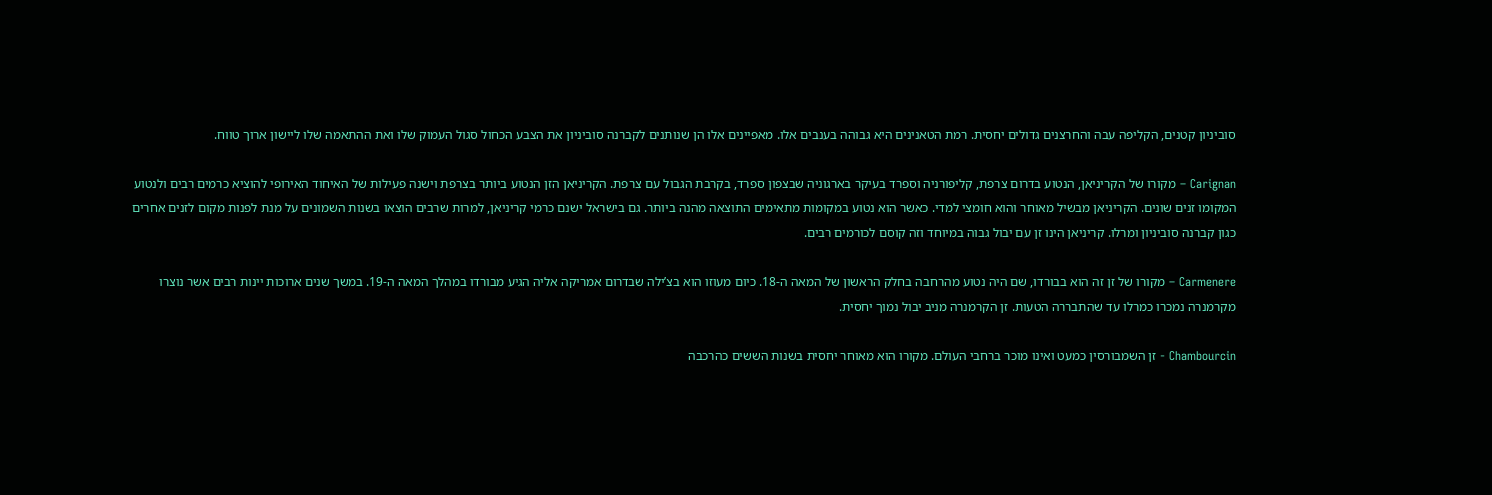סוביניון קטנים, הקליפה עבה והחרצנים גדולים יחסית. רמת הטאנינים היא גבוהה בענבים אלו. מאפיינים אלו הן שנותנים לקברנה סוביניון את הצבע הכחול סגול העמוק שלו ואת ההתאמה שלו ליישון ארוך טווח.

Carignan – מקורו של הקריניאן, הנטוע בדרום צרפת, קליפורניה וספרד בעיקר בארגוניה שבצפון ספרד, בקרבת הגבול עם צרפת. הקריניאן הזן הנטוע ביותר בצרפת וישנה פעילות של האיחוד האירופי להוציא כרמים רבים ולנטוע המקומו זנים שונים. הקריניאן מבשיל מאוחר והוא חומצי למדי. כאשר הוא נטוע במקומות מתאימים התוצאה מהנה ביותר. גם בישראל ישנם כרמי קריניאן, למרות שרבים הוצאו בשנות השמונים על מנת לפנות מקום לזנים אחרים כגון קברנה סוביניון ומרלו. קריניאן הינו זן עם יבול גבוה במיוחד וזה קוסם לכורמים רבים.

Carmenere – מקורו של זן זה הוא בבורדו, שם היה נטוע מהרחבה בחלק הראשון של המאה ה-18. כיום מעוזו הוא בצ’ילה שבדרום אמריקה אליה הגיע מבורדו במהלך המאה ה-19. במשך שנים ארוכות יינות רבים אשר נוצרו מקרמנרה נמכרו כמרלו עד שהתבררה הטעות. זן הקרמנרה מניב יבול נמוך יחסית.

Chambourcin - זן השמבורסין כמעט ואינו מוכר ברחבי העולם. מקורו הוא מאוחר יחסית בשנות הששים כהרכבה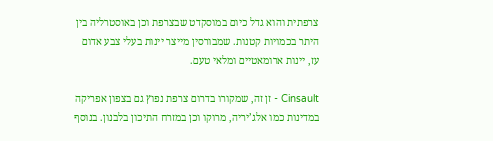צרפתית והוא גדל כיום במוסקדט שבצרפת וכן באוסטרליה בין היתר בכמויות קטנות. שמבורסין מייצר יינות בעלי צבע אדום עז, יינות ארומאטיים ומלאי טעם.

Cinsault - זן זה, שמקורו בדרום צרפת נפוץ גם בצפון אפריקה במדינות כמו אלג’יריה, מרוקו וכן במזרח התיכון בלבנון. בנוסף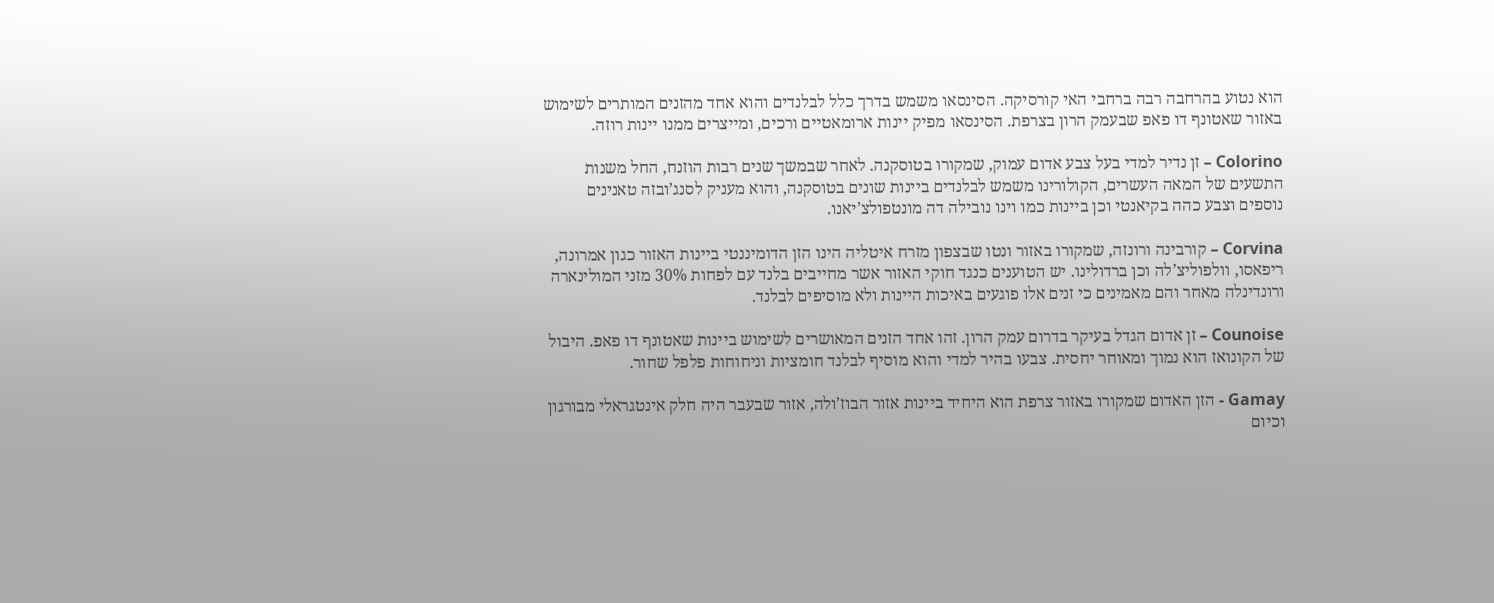הוא נטוע בהרחבה רבה ברחבי האי קורסיקה. הסינסאו משמש בדרך כלל לבלנדים והוא אחד מהזנים המותרים לשימוש באזור שאטונף דו פאפ שבעמק הרון בצרפת. הסינסאו מפיק יינות ארומאטיים ורכים, ומייצרים ממנו יינות רוזה.

Colorino – זן נדיר למדי בעל צבע אדום עמוק, שמקורו בטוסקנה. לאחר שבמשך שנים רבות הוזנח, החל משנות התשעים של המאה העשרים, הקולורינו משמש לבלנדים ביינות שונים בטוסקנה, והוא מעניק לסנג’ובזה טאנינים נוספים וצבע כהה בקיאנטי וכן ביינות כמו וינו נובילה דה מונטפולצ’יאנו.

Corvina – קורבינה ורונזה, שמקורו באזור ונטו שבצפון מזרח איטליה הינו הזן הדומיננטי ביינות האזור כגון אמרונה, ריפאסו, וולפוליצ’לה וכן ברדולינו. יש הטוענים כנגד חוקי האזור אשר מחייבים בלנד עם לפחות 30% מזני המולינארה ורונדינלה מאחר והם מאמינים כי זנים אלו פוגעים באיכות היינות ולא מוסיפים לבלנד.

Counoise – זן אדום הגדל בעיקר בדרום עמק הרון. זהו אחד הזנים המאושרים לשימוש ביינות שאטונף דו פאפ. היבול של הקונואז הוא נמוך ומאוחר יחסית. צבעו בהיר למדי והוא מוסיף לבלנד חומציות וניחוחות פלפל שחור.

Gamay - הזן האדום שמקורו באזור צרפת הוא היחיד ביינות אזור הבוז’ולה, אזור שבעבר היה חלק אינטגראלי מבורגון וכיום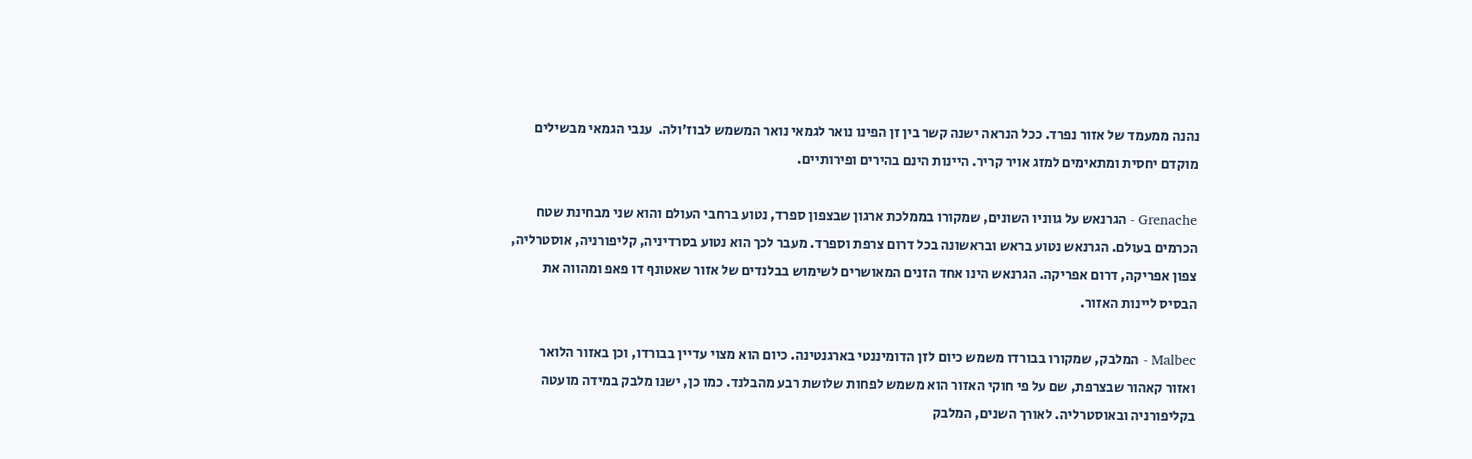נהנה ממעמד של אזור נפרד. ככל הנראה ישנה קשר בין זן הפינו נואר לגמאי נואר המשמש לבוז’ולה.  ענבי הגמאי מבשילים מוקדם יחסית ומתאימים למזג אויר קריר. היינות הינם בהירים ופירותיים.

Grenache - הגרנאש על גווניו השונים, שמקורו בממלכת ארגון שבצפון ספרד, נטוע ברחבי העולם והוא שני מבחינת שטח הכרמים בעולם. הגרנאש נטוע בראש ובראשונה בכל דרום צרפת וספרד. מעבר לכך הוא נטוע בסרדיניה, קליפורניה, אוסטרליה, צפון אפריקה, דרום אפריקה. הגרנאש הינו אחד הזנים המאושרים לשימוש בבלנדים של אזור שאטונף דו פאפ ומהווה את הבסיס ליינות האזור.

Malbec - המלבק, שמקורו בבורדו משמש כיום לזן הדומיננטי בארגנטינה. כיום הוא מצוי עדיין בבורדו, וכן באזור הלואר ואזור קאהור שבצרפת, שם על פי חוקי האזור הוא משמש לפחות שלושת רבע מהבלנד. כמו כן, ישנו מלבק במידה מועטה בקליפורניה ובאוסטרליה. לאורך השנים, המלבק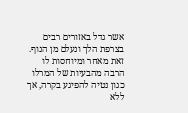אשר גדל באזורים רבים בצרפת הלך ונעלם מן הנוף. זאת מאחר ומיוחסות לו הרבה מהבעיות של המרלו כגון נטיה להפיגע בקרה, אך ללא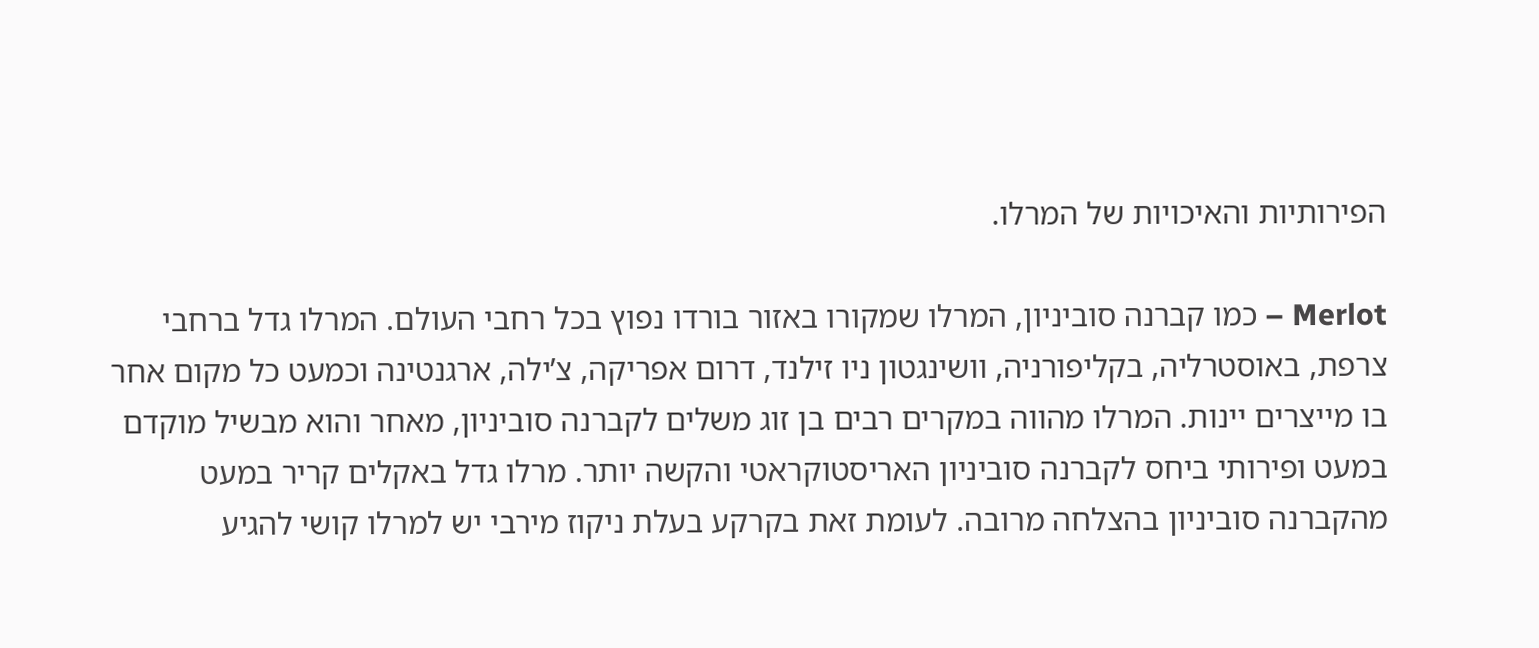הפירותיות והאיכויות של המרלו.

Merlot – כמו קברנה סוביניון, המרלו שמקורו באזור בורדו נפוץ בכל רחבי העולם. המרלו גדל ברחבי צרפת, באוסטרליה, בקליפורניה, וושינגטון ניו זילנד, דרום אפריקה, צ’ילה, ארגנטינה וכמעט כל מקום אחר בו מייצרים יינות. המרלו מהווה במקרים רבים בן זוג משלים לקברנה סוביניון, מאחר והוא מבשיל מוקדם במעט ופירותי ביחס לקברנה סוביניון האריסטוקראטי והקשה יותר. מרלו גדל באקלים קריר במעט מהקברנה סוביניון בהצלחה מרובה. לעומת זאת בקרקע בעלת ניקוז מירבי יש למרלו קושי להגיע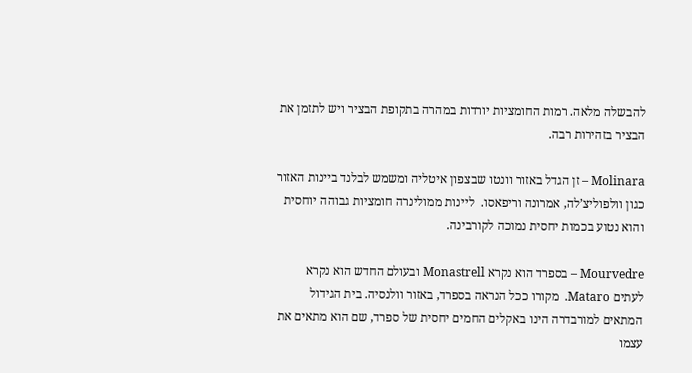להבשלה מלאה. רמות החומציות יורדות במהרה בתקופת הבציר ויש לתזמן את הבציר בזהירות רבה.

Molinara – זן הגדל באזור וונטו שבצפון איטליה ומשמש לבלנד ביינות האזור כגון וולפוליצ’לה, אמרונה וריפאסו.  ליינות ממולינרה חומציות גבוהה יוחסית והוא נטוע בכמות יחסית נמוכה לקורבינה.

Mourvedre – בספרד הוא נקרא Monastrell ובעולם החדש הוא נקרא לעתים Mataro.  מקורו ככל הנראה בספרד, באזור וולנסיה. בית הגידול המתאים למורבדרה הינו באקלים החמים יחסית של ספרד, שם הוא מתאים את עצמו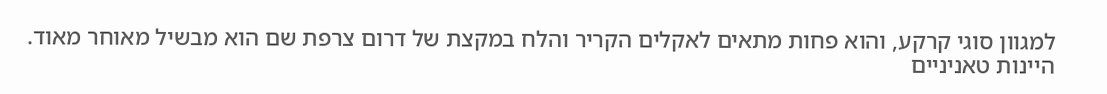למגוון סוגי קרקע, והוא פחות מתאים לאקלים הקריר והלח במקצת של דרום צרפת שם הוא מבשיל מאוחר מאוד. היינות טאניניים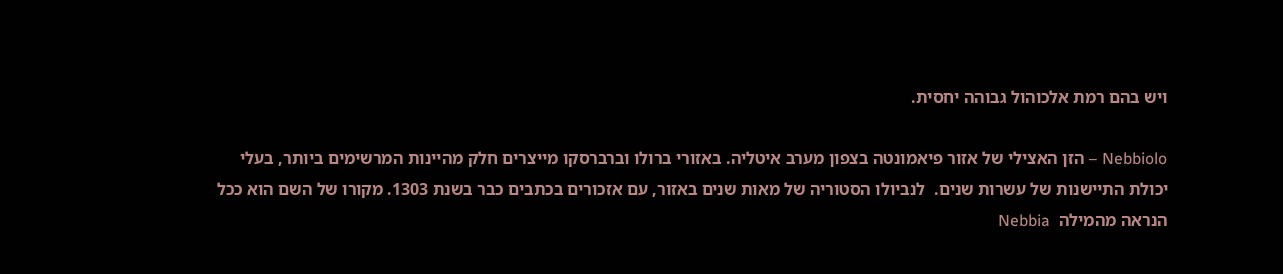ויש בהם רמת אלכוהול גבוהה יחסית.

Nebbiolo – הזן האצילי של אזור פיאמונטה בצפון מערב איטליה. באזורי ברולו וברברסקו מייצרים חלק מהיינות המרשימים ביותר, בעלי יכולת התיישנות של עשרות שנים.  לנביולו הסטוריה של מאות שנים באזור, עם אזכורים בכתבים כבר בשנת 1303. מקורו של השם הוא ככל הנראה מהמילה  Nebbia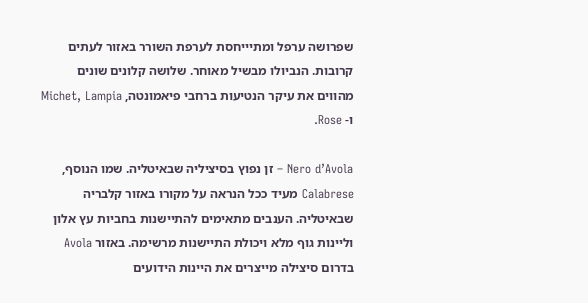שפרושה ערפל ומתיייחסת לערפת השורר באזור לעתים קרובות. הנביולו מבשיל מאוחר. שלושה קלונים שונים מהווים את עיקר הנטיעות ברחבי פיאמונטה, Michet, Lampia ו- Rose.

Nero d’Avola – זן נפוץ בסיציליה שבאיטליה. שמו הנוסף, Calabrese מעיד ככל הנראה על מקורו באזור קלבריה שבאיטליה. הענבים מתאימים להתיישנות בחביות עץ אלון וליינות גוף מלא ויכולת התיישנות מרשימה. באזור Avola בדרום סיצילה מייצרים את היינות הידועים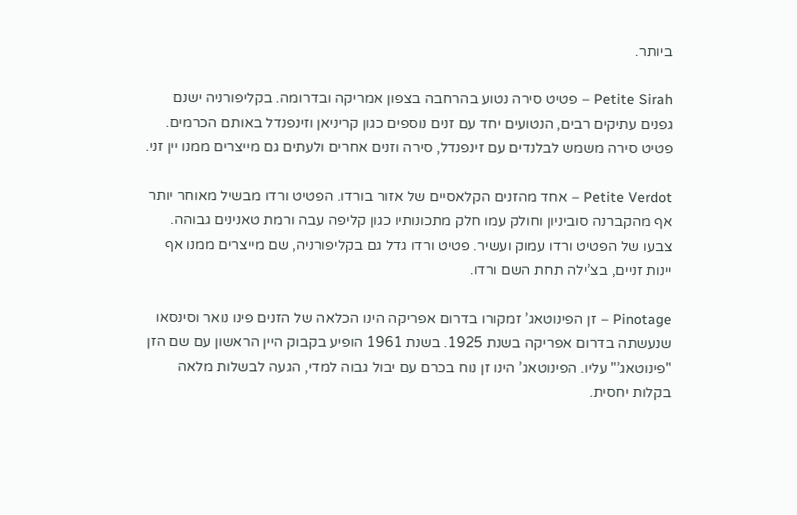ביותר.

Petite Sirah – פטיט סירה נטוע בהרחבה בצפון אמריקה ובדרומה. בקליפורניה ישנם גפנים עתיקים רבים, הנטועים יחד עם זנים נוספים כגון קריניאן וזינפנדל באותם הכרמים. פטיט סירה משמש לבלנדים עם זינפנדל, סירה וזנים אחרים ולעתים גם מייצרים ממנו יין זני.

Petite Verdot – אחד מהזנים הקלאסיים של אזור בורדו. הפטיט ורדו מבשיל מאוחר יותר אף מהקברנה סוביניון וחולק עמו חלק מתכונותיו כגון קליפה עבה ורמת טאנינים גבוהה.  צבעו של הפטיט ורדו עמוק ועשיר. פטיט ורדו גדל גם בקליפורניה, שם מייצרים ממנו אף יינות זניים, בצ’ילה תחת השם ורדו.

Pinotage – זן הפינוטאג’ זמקורו בדרום אפריקה הינו הכלאה של הזנים פינו נואר וסינסאו שנעשתה בדרום אפריקה בשנת 1925. בשנת 1961 הופיע בקבוק היין הראשון עם שם הזן "פינוטאג’" עליו. הפינוטאג’ הינו זן נוח בכרם עם יבול גבוה למדי, הגעה לבשלות מלאה בקלות יחסית.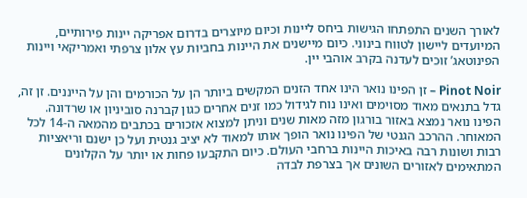לאורך השנים התפתחו הגישות ביחס ליינות וכיום מיוצרים בדרום אפריקה יינות פירותיים, המיועדים ליישון לטווח בינוני. כיום מיישנים את היינות בחביות עץ אלון צרפתי ואמריקאי ויינות הפינוטאג’ זוכים לעדנה בקרב אוהבי יין.

Pinot Noir – זן הפינו נואר הינו אחד הזנים המקשים ביותר הן על הכורמים והן על הייננים. זן זה, גדל בתנאים מאוד מסוימים ואינו נוח לגידול כמו זנים אחרים כגון קברנה סוביניון או שרדונה. הפינו נואר נמצא באזור בורגון מזה מאות שנים וניתן למצוא אזכורים בכתבים מהמאה ה-14 לכל המאוחר. ההרכב הגנטי של הפינו נואר הופך אותו למאוד לא יציב גנטית ועל כן ישנם וריאציות רבות ושונות רבה באיכות היינות ברחבי העולם. כיום התקבעו פחות או יותר על הקלונים המתאימים לאזורים השונים אך בצרפת לבדה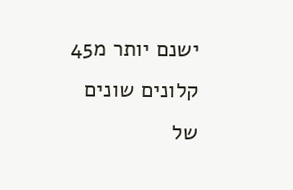ישנם יותר מ45 קלונים שונים של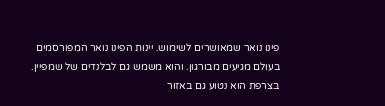פינו נואר שמאושרים לשימוש. יינות הפינו נואר המפורסמים בעולם מגיעים מבורגון. והוא משמש גם לבלנדים של שמפיין. בצרפת הוא נטוע גם באזור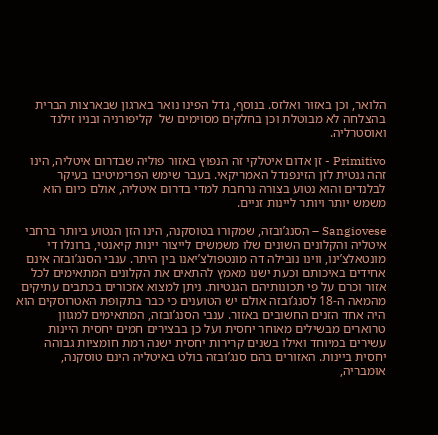הלואר, וכן באזור ואלזס. בנוסף, גדל הפינו נואר בארגון שבארצות הברית בהצלחה לא מבוטלת וכן בחלקים מסוימים של  קליפורניה ובניו זילנד ואוסטרליה.

Primitivo - זן אדום איטלקי זה הנפוץ באזור פוליה שבדרום איטליה, הינו זהה גנטית לזן הזינפנדל האמריקאי. בעבר שימש הפרימיטיבו בעיקר לבלנדים והוא נטוע בצורה נרחבת למדי בדרום איטליה, אולם כיום הוא משמש יותר ויותר ליינות זניים.

Sangiovese – הסנג’ובזה, שמקורו בטוסקנה, הינו הזן הנטוע ביותר ברחבי איטליה והקלונים השונים שלו משמשים לייצור יינות קיאנטי, ברונלו די מונטאלצ’ינו, ווינו נובילה דה מונטפולצ’יאנו בין היתר. ענבי הסנג’ובזה אינם אחידים באיכותם וכעת ישנו מאמץ להתאים את הקלונים המתאימים לכל אזור וכרם על פי תכונותיהם הגנטיות. ניתן למצוא אזכורים בכתבים עתיקים מהמאה ה-18 לסנג’ובזה אולם יש הטוענים כי כבר בתקופת האטרוסקים הוא היה אחד הזנים החשובים באזור. ענבי הסנג’ובזה, המתאימים למגוון טרוארים מבשילים מאוחר יחסית ועל כן בבצירים חמים יחסית היינות עשירים במיוחד ואילו בשנים קרירות יחסית ישנה רמת חומציות גבוהה יחסית ביינות. האזורים בהם סנג’ובזה בולט באיטליה הינם טוסקנה, אומבריה,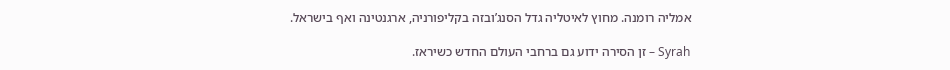אמליה רומנה. מחוץ לאיטליה גדל הסנג’ובזה בקליפורניה, ארגנטינה ואף בישראל.

Syrah – זן הסירה ידוע גם ברחבי העולם החדש כשיראז.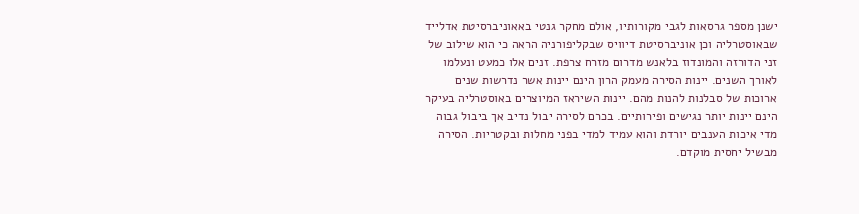ישנן מספר גרסאות לגבי מקורותיו, אולם מחקר גנטי באאוניברסיטת אדלייד שבאוסטרליה וכן אוניברסיטת דיוויס שבקליפורניה הראה כי הוא שילוב של זני הדורזה והמונדוז בלאנש מדרום מזרח צרפת. זנים אלו כמעט ונעלמו לאורך השנים. יינות הסירה מעמק הרון הינם יינות אשר נדרשות שנים ארוכות של סבלנות להנות מהם. יינות השיראז המיוצרים באוסטרליה בעיקר הינם יינות יותר נגישים ופירותיים. בכרם לסירה יבול נדיב אך ביבול גבוה מדי איכות הענבים יורדת והוא עמיד למדי בפני מחלות ובקטריות. הסירה מבשיל יחסית מוקדם.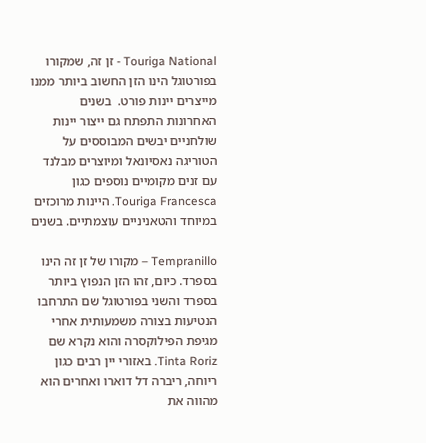Touriga National - זן זה, שמקורו בפורטוגל הינו הזן החשוב ביותר ממנו מייצרים יינות פורט.  בשנים האחרונות התפתח גם ייצור יינות שולחניים יבשים המבוססים על הטוריגה נאסיונאל ומיוצרים מבלנד עם זנים מקומיים נוספים כגון Touriga Francesca. היינות מרוכזים במיוחד והטאניניים עוצמתיים. בשנים

Tempranillo – מקורו של זן זה הינו בספרד. כיום, זהו הזן הנפוץ ביותר בספרד והשני בפורטוגל שם התרחבו הנטיעות בצורה משמעותית אחרי מגיפת הפילוקסרה והוא נקרא שם Tinta Roriz. באזורי יין רבים כגון ריוחה, ריברה דל דוארו ואחרים הוא מהווה את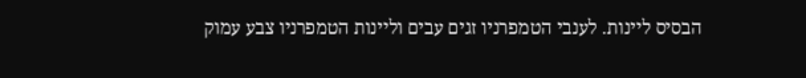הבסיס ליינות. לענבי הטמפרניו זגים עבים וליינות הטמפרניו צבע עמוק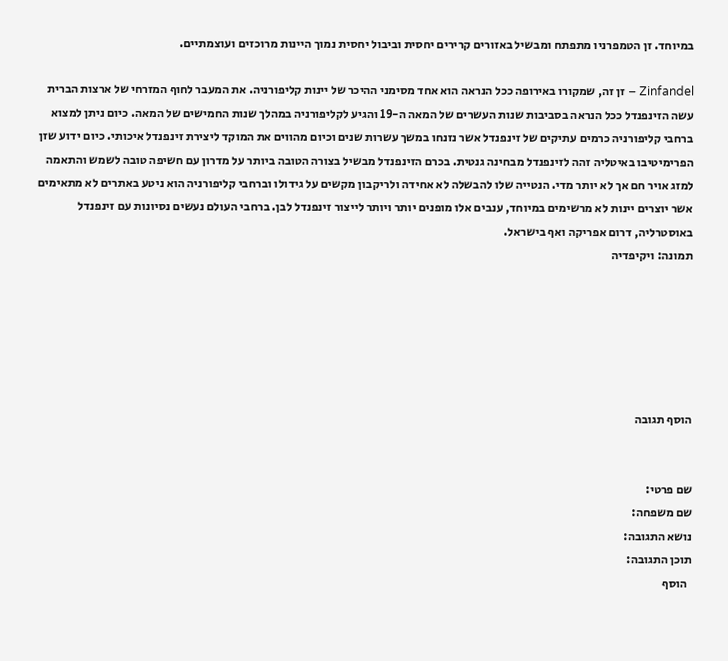במיוחד. זן הטמפרניו מתפתח ומבשיל באזורים קרירים יחסית וביבול יחסית נמוך היינות מרוכזים ועוצמתיים.

Zinfandel – זן זה, שמקורו באירופה ככל הנראה הוא אחד מסימני ההיכר של יינות קליפורניה. את המעבר לחוף המזרחי של ארצות הברית עשה הזינפנדל ככל הנראה בסביבות שנות העשרים של המאה ה-19 והגיע לקליפורניה במהלך שנות החמישים של המאה. כיום ניתן למצוא ברחבי קליפורניה כרמים עתיקים של זינפנדל אשר נזנחו במשך עשרות שנים וכיום מהווים את המוקד ליצירת זינפנדל איכותי. כיום ידוע שזן הפרימיטיבו באיטליה זהה לזינפנדל מבחינה גנטית. בכרם הזינפנדל מבשיל בצורה הטובה ביותר על מדרון עם חשיפה טובה לשמש והתאמה למזג אויר חם אך לא יותר מדי. הנטייה שלו להבשלה לא אחידה ולריקבון מקשים על גידולו וברחבי קליפורניה הוא ניטע באתרים לא מתאימים אשר יוצרים יינות לא מרשימים במיוחד, ענבים אלו מופנים יותר ויותר לייצור זינפנדל לבן. ברחבי העולם נעשים נסיונות עם זינפנדל באוסטרליה, דרום אפריקה ואף בישראל.
תמונה: ויקיפדיה






הוסף תגובה


שם פרטי:
שם משפחה:
נושא התגובה:
תוכן התגובה:
  הוסף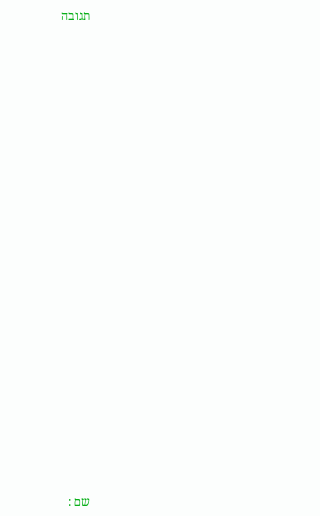תגובה


























שם :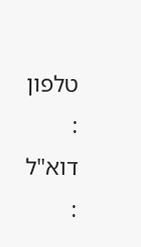טלפון :
דוא"ל :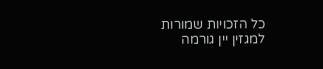כל הזכויות שמורות למגזין יין גורמה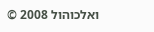ואלכוהול 2008 ©